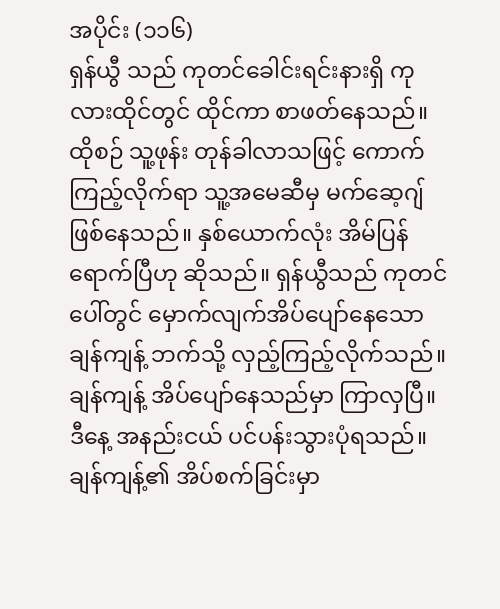အပိုင်း (၁၁၆)
ရှန်ယွီ သည် ကုတင်ခေါင်းရင်းနားရှိ ကုလားထိုင်တွင် ထိုင်ကာ စာဖတ်နေသည်။ ထိုစဉ် သူ့ဖုန်း တုန်ခါလာသဖြင့် ကောက်ကြည့်လိုက်ရာ သူ့အမေဆီမှ မက်ဆေ့ဂျ်ဖြစ်နေသည်။ နှစ်ယောက်လုံး အိမ်ပြန်ရောက်ပြီဟု ဆိုသည်။ ရှန်ယွီသည် ကုတင်ပေါ်တွင် မှောက်လျက်အိပ်ပျော်နေသော ချန်ကျန့် ဘက်သို့ လှည့်ကြည့်လိုက်သည်။ ချန်ကျန့် အိပ်ပျော်နေသည်မှာ ကြာလှပြီ။ ဒီနေ့ အနည်းငယ် ပင်ပန်းသွားပုံရသည်။ ချန်ကျန့်၏ အိပ်စက်ခြင်းမှာ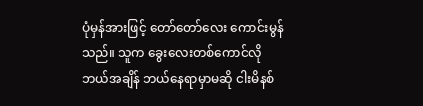ပုံမှန်အားဖြင့် တော်တော်လေး ကောင်းမွန်သည်။ သူက ခွေးလေးတစ်ကောင်လို ဘယ်အချိန် ဘယ်နေရာမှာမဆို ငါးမိနစ်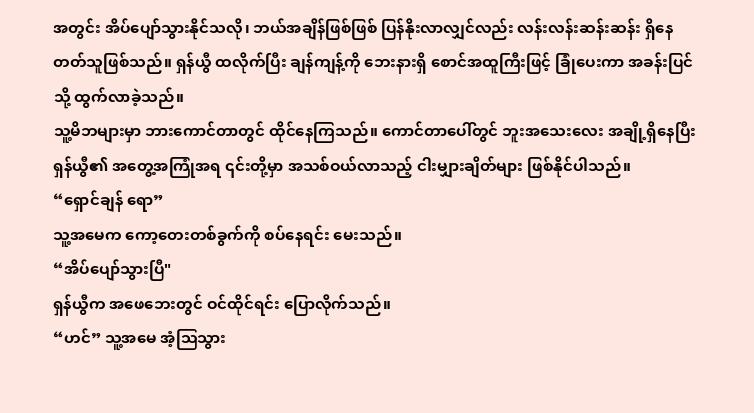အတွင်း အိပ်ပျော်သွားနိုင်သလို၊ ဘယ်အချိန်ဖြစ်ဖြစ် ပြန်နိုးလာလျှင်လည်း လန်းလန်းဆန်းဆန်း ရှိနေတတ်သူဖြစ်သည်။ ရှန်ယွီ ထလိုက်ပြီး ချန်ကျန့်ကို ဘေးနားရှိ စောင်အထူကြီးဖြင့် ခြုံပေးကာ အခန်းပြင်သို့ ထွက်လာခဲ့သည်။
သူ့မိဘများမှာ ဘားကောင်တာတွင် ထိုင်နေကြသည်။ ကောင်တာပေါ်တွင် ဘူးအသေးလေး အချို့ရှိနေပြီး ရှန်ယွီ၏ အတွေ့အကြုံအရ ၎င်းတို့မှာ အသစ်ဝယ်လာသည့် ငါးမျှားချိတ်များ ဖြစ်နိုင်ပါသည်။
“ရှောင်ချန် ရော”
သူ့အမေက ကော့တေးတစ်ခွက်ကို စပ်နေရင်း မေးသည်။
“အိပ်ပျော်သွားပြီ"
ရှန်ယွီက အဖေဘေးတွင် ဝင်ထိုင်ရင်း ပြောလိုက်သည်။
“ဟင်” သူ့အမေ အံ့ဩသွား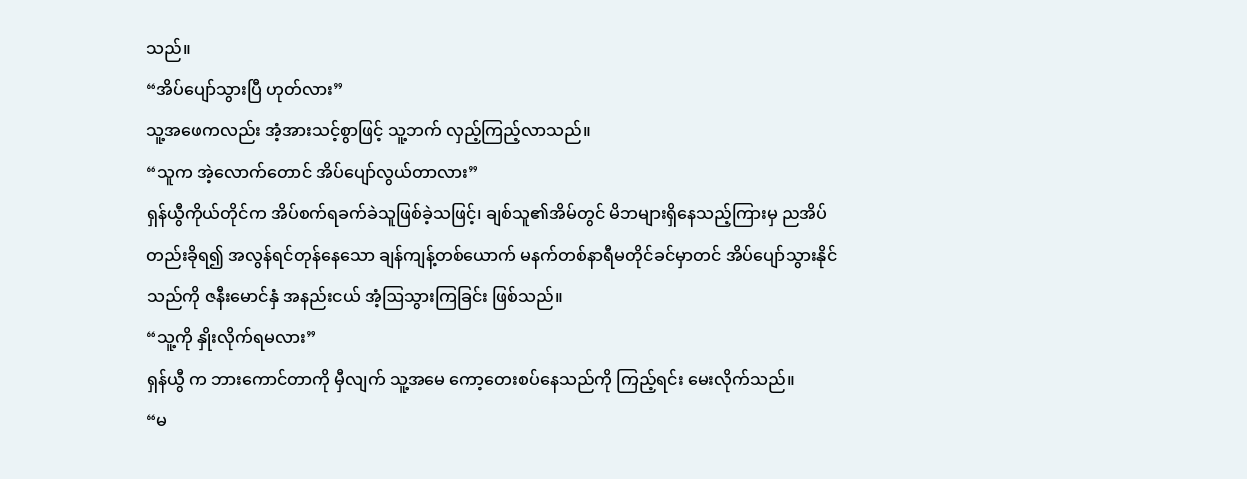သည်။
“အိပ်ပျော်သွားပြီ ဟုတ်လား”
သူ့အဖေကလည်း အံ့အားသင့်စွာဖြင့် သူ့ဘက် လှည့်ကြည့်လာသည်။
“သူက အဲ့လောက်တောင် အိပ်ပျော်လွယ်တာလား”
ရှန်ယွီကိုယ်တိုင်က အိပ်စက်ရခက်ခဲသူဖြစ်ခဲ့သဖြင့်၊ ချစ်သူ၏အိမ်တွင် မိဘများရှိနေသည့်ကြားမှ ညအိပ်တည်းခိုရ၍ အလွန်ရင်တုန်နေသော ချန်ကျန့်တစ်ယောက် မနက်တစ်နာရီမတိုင်ခင်မှာတင် အိပ်ပျော်သွားနိုင်သည်ကို ဇနီးမောင်နှံ အနည်းငယ် အံ့ဩသွားကြခြင်း ဖြစ်သည်။
“သူ့ကို နှိုးလိုက်ရမလား”
ရှန်ယွီ က ဘားကောင်တာကို မှီလျက် သူ့အမေ ကော့တေးစပ်နေသည်ကို ကြည့်ရင်း မေးလိုက်သည်။
“မ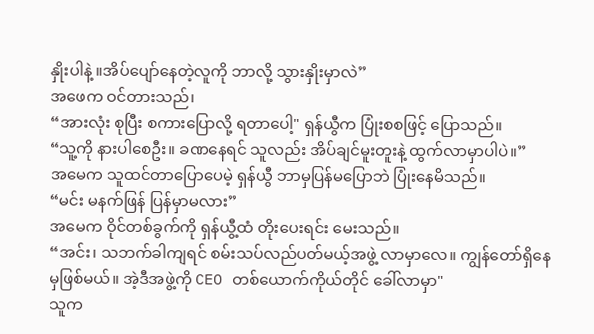နှိုးပါနဲ့ ။အိပ်ပျော်နေတဲ့လူကို ဘာလို့ သွားနှိုးမှာလဲ”
အဖေက ဝင်တားသည်၊
“အားလုံး စုပြီး စကားပြောလို့ ရတာပေါ့" ရှန်ယွီက ပြုံးစစဖြင့် ပြောသည်။
“သူ့ကို နားပါစေဦး။ ခဏနေရင် သူလည်း အိပ်ချင်မူးတူးနဲ့ ထွက်လာမှာပါပဲ။”
အမေက သူထင်တာပြောပေမဲ့ ရှန်ယွီ ဘာမှပြန်မပြောဘဲ ပြုံးနေမိသည်။
“မင်း မနက်ဖြန် ပြန်မှာမလား”
အမေက ဝိုင်တစ်ခွက်ကို ရှန်ယွီ့ထံ တိုးပေးရင်း မေးသည်။
“အင်း၊ သဘက်ခါကျရင် စမ်းသပ်လည်ပတ်မယ့်အဖွဲ့ လာမှာလေ။ ကျွန်တော်ရှိနေမှဖြစ်မယ်။ အဲ့ဒီအဖွဲ့ကို CEO တစ်ယောက်ကိုယ်တိုင် ခေါ်လာမှာ"
သူက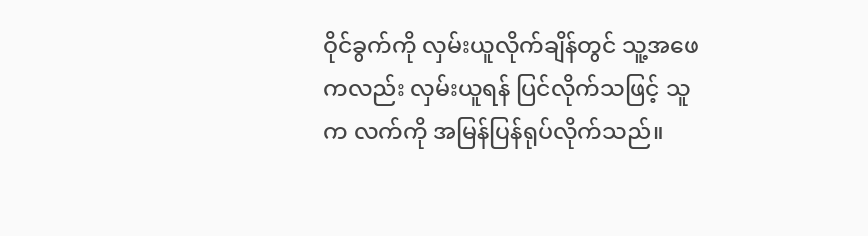ဝိုင်ခွက်ကို လှမ်းယူလိုက်ချိန်တွင် သူ့အဖေကလည်း လှမ်းယူရန် ပြင်လိုက်သဖြင့် သူက လက်ကို အမြန်ပြန်ရုပ်လိုက်သည်။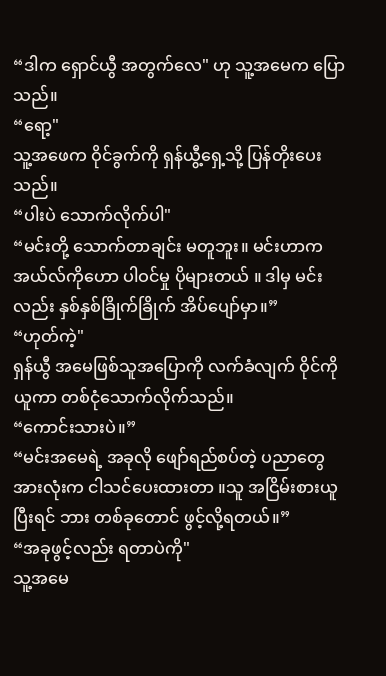“ဒါက ရှောင်ယွီ အတွက်လေ" ဟု သူ့အမေက ပြောသည်။
“ရော့"
သူ့အဖေက ဝိုင်ခွက်ကို ရှန်ယွီ့ရှေ့သို့ ပြန်တိုးပေးသည်။
“ပါးပဲ သောက်လိုက်ပါ"
“မင်းတို့ သောက်တာချင်း မတူဘူး။ မင်းဟာက အယ်လ်ကိုဟော ပါဝင်မှု ပိုများတယ် ။ ဒါမှ မင်းလည်း နှစ်နှစ်ခြိုက်ခြိုက် အိပ်ပျော်မှာ။”
“ဟုတ်ကဲ့"
ရှန်ယွီ အမေဖြစ်သူအပြောကို လက်ခံလျက် ဝိုင်ကိုယူကာ တစ်ငုံသောက်လိုက်သည်။
“ကောင်းသားပဲ။”
“မင်းအမေရဲ့ အခုလို ဖျော်ရည်စပ်တဲ့ ပညာတွေအားလုံးက ငါသင်ပေးထားတာ ။သူ အငြိမ်းစားယူပြီးရင် ဘား တစ်ခုတောင် ဖွင့်လို့ရတယ်။”
“အခုဖွင့်လည်း ရတာပဲကို"
သူ့အမေ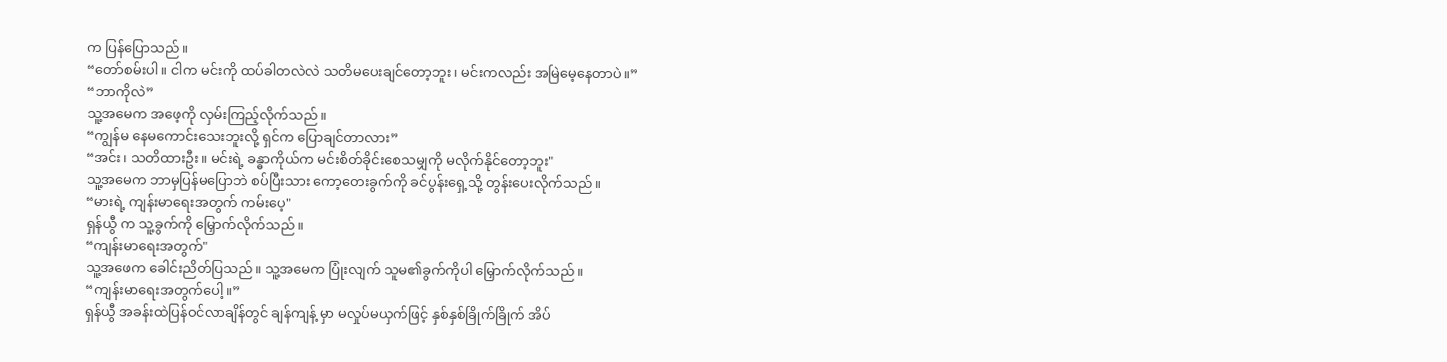က ပြန်ပြောသည်။
“တော်စမ်းပါ။ ငါက မင်းကို ထပ်ခါတလဲလဲ သတိမပေးချင်တော့ဘူး၊ မင်းကလည်း အမြဲမေ့နေတာပဲ။”
“ဘာကိုလဲ”
သူ့အမေက အဖေ့ကို လှမ်းကြည့်လိုက်သည်။
“ကျွန်မ နေမကောင်းသေးဘူးလို့ ရှင်က ပြောချင်တာလား”
“အင်း၊ သတိထားဦး။ မင်းရဲ့ ခန္ဓာကိုယ်က မင်းစိတ်ခိုင်းစေသမျှကို မလိုက်နိုင်တော့ဘူး"
သူ့အမေက ဘာမှပြန်မပြောဘဲ စပ်ပြီးသား ကော့တေးခွက်ကို ခင်ပွန်းရှေ့သို့ တွန်းပေးလိုက်သည်။
“မားရဲ့ ကျန်းမာရေးအတွက် ကမ်းပေ့"
ရှန်ယွီ က သူ့ခွက်ကို မြှောက်လိုက်သည်။
“ကျန်းမာရေးအတွက်"
သူ့အဖေက ခေါင်းညိတ်ပြသည်။ သူ့အမေက ပြုံးလျက် သူမ၏ခွက်ကိုပါ မြှောက်လိုက်သည်။
“ကျန်းမာရေးအတွက်ပေါ့။”
ရှန်ယွီ အခန်းထဲပြန်ဝင်လာချိန်တွင် ချန်ကျန့် မှာ မလှုပ်မယှက်ဖြင့် နှစ်နှစ်ခြိုက်ခြိုက် အိပ်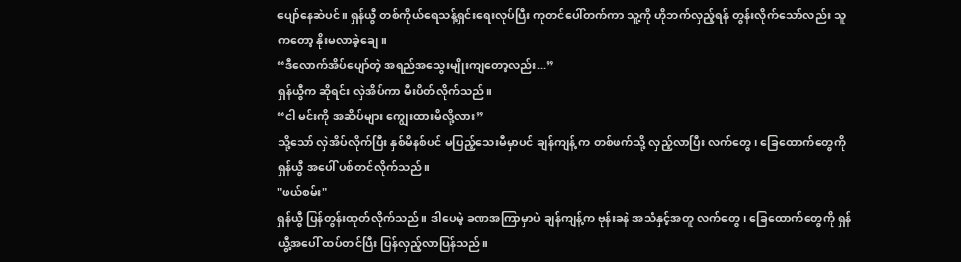ပျော်နေဆဲပင်။ ရှန်ယွီ တစ်ကိုယ်ရေသန့်ရှင်းရေးလုပ်ပြီး ကုတင်ပေါ်တက်ကာ သူ့ကို ဟိုဘက်လှည့်ရန် တွန်းလိုက်သော်လည်း သူကတော့ နိုးမလာခဲ့ချေ။
“ဒီလောက်အိပ်ပျော်တဲ့ အရည်အသွေးမျိုးကျတော့လည်း...”
ရှန်ယွီက ဆိုရင်း လှဲအိပ်ကာ မီးပိတ်လိုက်သည်။
“ငါ မင်းကို အဆိပ်များ ကျွေးထားမိလို့လား”
သို့သော် လှဲအိပ်လိုက်ပြီး နှစ်မိနစ်ပင် မပြည့်သေးမီမှာပင် ချန်ကျန့် က တစ်ဖက်သို့ လှည့်လာပြီး လက်တွေ၊ ခြေထောက်တွေကို ရှန်ယွီ အပေါ် ပစ်တင်လိုက်သည်။
"ဖယ်စမ်း"
ရှန်ယွီ ပြန်တွန်းထုတ်လိုက်သည်။ ဒါပေမဲ့ ခဏအကြာမှာပဲ ချန်ကျန့်က ဗုန်းခနဲ အသံနှင့်အတူ လက်တွေ၊ ခြေထောက်တွေကို ရှန်ယွီ့အပေါ် ထပ်တင်ပြီး ပြန်လှည့်လာပြန်သည်။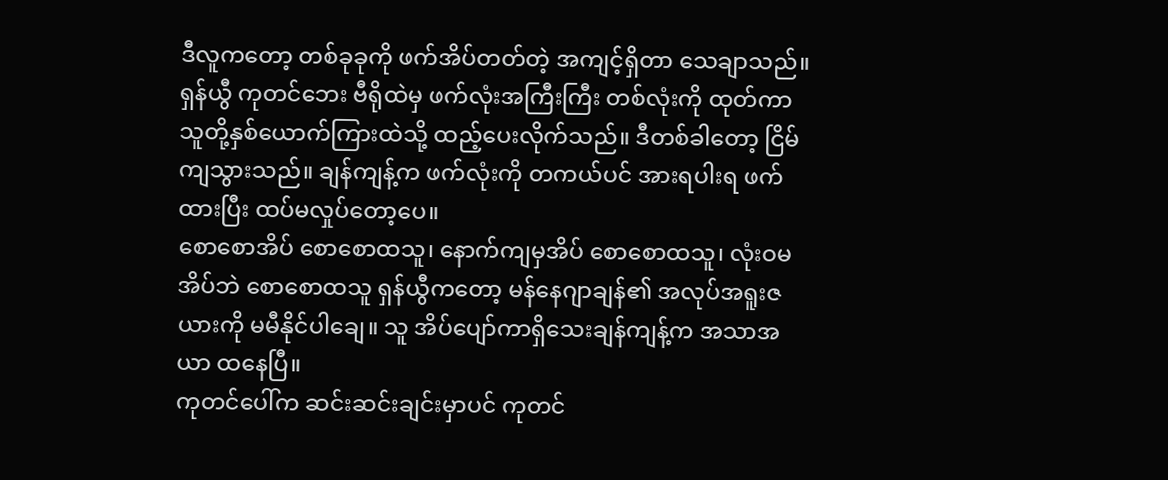ဒီလူကတော့ တစ်ခုခုကို ဖက်အိပ်တတ်တဲ့ အကျင့်ရှိတာ သေချာသည်။ ရှန်ယွီ ကုတင်ဘေး ဗီရိုထဲမှ ဖက်လုံးအကြီးကြီး တစ်လုံးကို ထုတ်ကာ သူတို့နှစ်ယောက်ကြားထဲသို့ ထည့်ပေးလိုက်သည်။ ဒီတစ်ခါတော့ ငြိမ်ကျသွားသည်။ ချန်ကျန့်က ဖက်လုံးကို တကယ်ပင် အားရပါးရ ဖက်ထားပြီး ထပ်မလှုပ်တော့ပေ။
စောစောအိပ် စောစောထသူ၊ နောက်ကျမှအိပ် စောစောထသူ၊ လုံးဝမအိပ်ဘဲ စောစောထသူ ရှန်ယွီကတော့ မန်နေဂျာချန်၏ အလုပ်အရူးဇယားကို မမီနိုင်ပါချေ။ သူ အိပ်ပျော်ကာရှိသေးချန်ကျန့်က အသာအယာ ထနေပြီ။
ကုတင်ပေါ်က ဆင်းဆင်းချင်းမှာပင် ကုတင်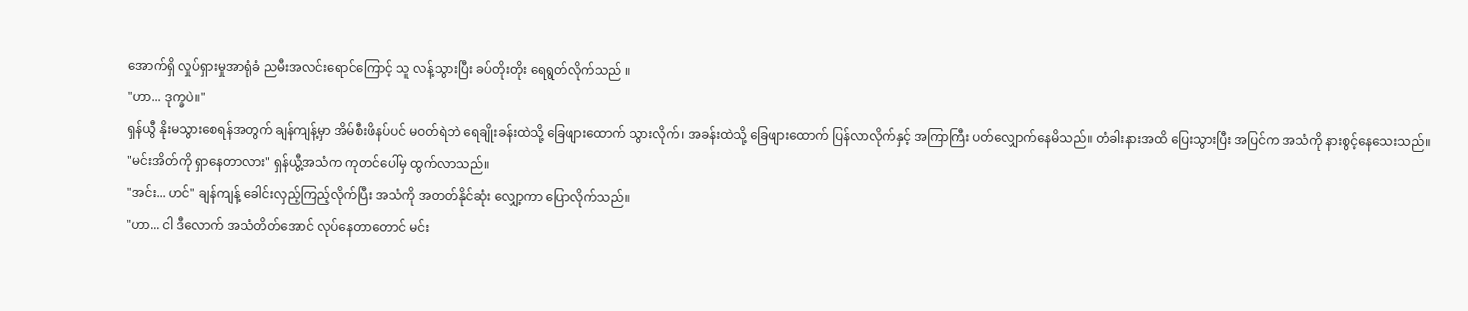အောက်ရှိ လှုပ်ရှားမှုအာရုံခံ ညမီးအလင်းရောင်ကြောင့် သူ လန့်သွားပြီး ခပ်တိုးတိုး ရေရွတ်လိုက်သည် ။
"ဟာ... ဒုက္ခပဲ။"
ရှန်ယွီ နိုးမသွားစေရန်အတွက် ချန်ကျန့်မှာ အိမ်စီးဖိနပ်ပင် မဝတ်ရဲဘဲ ရေချိုးခန်းထဲသို့ ခြေဖျားထောက် သွားလိုက်၊ အခန်းထဲသို့ ခြေဖျားထောက် ပြန်လာလိုက်နှင့် အကြာကြီး ပတ်လျှောက်နေမိသည်။ တံခါးနားအထိ ပြေးသွားပြီး အပြင်က အသံကို နားစွင့်နေသေးသည်။
"မင်းအိတ်ကို ရှာနေတာလား" ရှန်ယွီ့အသံက ကုတင်ပေါ်မှ ထွက်လာသည်။
"အင်း... ဟင်" ချန်ကျန့် ခေါင်းလှည့်ကြည့်လိုက်ပြီး အသံကို အတတ်နိုင်ဆုံး လျှော့ကာ ပြောလိုက်သည်။
"ဟာ... ငါ ဒီလောက် အသံတိတ်အောင် လုပ်နေတာတောင် မင်း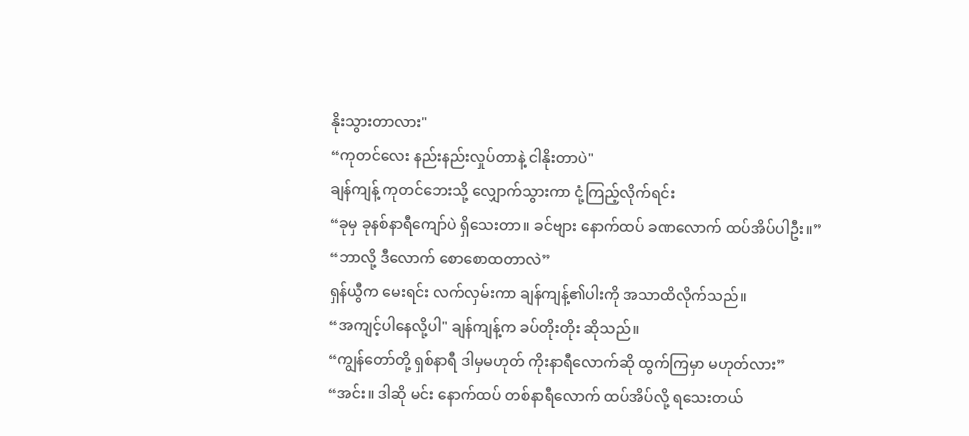နိုးသွားတာလား"
“ကုတင်လေး နည်းနည်းလှုပ်တာနဲ့ ငါနိုးတာပဲ"
ချန်ကျန့် ကုတင်ဘေးသို့ လျှောက်သွားကာ ငုံ့ကြည့်လိုက်ရင်း
“ခုမှ ခုနစ်နာရီကျော်ပဲ ရှိသေးတာ။ ခင်ဗျား နောက်ထပ် ခဏလောက် ထပ်အိပ်ပါဦး။”
“ဘာလို့ ဒီလောက် စောစောထတာလဲ”
ရှန်ယွီက မေးရင်း လက်လှမ်းကာ ချန်ကျန့်၏ပါးကို အသာထိလိုက်သည်။
“အကျင့်ပါနေလို့ပါ" ချန်ကျန့်က ခပ်တိုးတိုး ဆိုသည်။
“ကျွန်တော်တို့ ရှစ်နာရီ ဒါမှမဟုတ် ကိုးနာရီလောက်ဆို ထွက်ကြမှာ မဟုတ်လား”
“အင်း။ ဒါဆို မင်း နောက်ထပ် တစ်နာရီလောက် ထပ်အိပ်လို့ ရသေးတယ်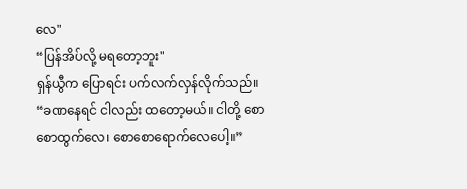လေ"
“ပြန်အိပ်လို့ မရတော့ဘူး"
ရှန်ယွီက ပြောရင်း ပက်လက်လှန်လိုက်သည်။
“ခဏနေရင် ငါလည်း ထတော့မယ်။ ငါတို့ စောစောထွက်လေ၊ စောစောရောက်လေပေါ့။”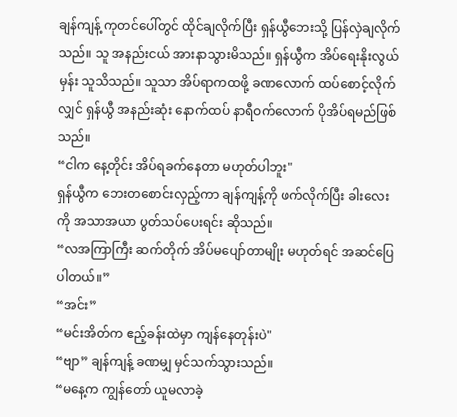ချန်ကျန့် ကုတင်ပေါ်တွင် ထိုင်ချလိုက်ပြီး ရှန်ယွီဘေးသို့ ပြန်လှဲချလိုက်သည်။ သူ အနည်းငယ် အားနာသွားမိသည်။ ရှန်ယွီက အိပ်ရေးနိုးလွယ်မှန်း သူသိသည်။ သူသာ အိပ်ရာကထဖို့ ခဏလောက် ထပ်စောင့်လိုက်လျှင် ရှန်ယွီ အနည်းဆုံး နောက်ထပ် နာရီဝက်လောက် ပိုအိပ်ရမည်ဖြစ်သည်။
“ငါက နေ့တိုင်း အိပ်ရခက်နေတာ မဟုတ်ပါဘူး"
ရှန်ယွီက ဘေးတစောင်းလှည့်ကာ ချန်ကျန့်ကို ဖက်လိုက်ပြီး ခါးလေးကို အသာအယာ ပွတ်သပ်ပေးရင်း ဆိုသည်။
“လအကြာကြီး ဆက်တိုက် အိပ်မပျော်တာမျိုး မဟုတ်ရင် အဆင်ပြေပါတယ်။”
“အင်း”
“မင်းအိတ်က ဧည့်ခန်းထဲမှာ ကျန်နေတုန်းပဲ"
“ဗျာ” ချန်ကျန့် ခဏမျှ မှင်သက်သွားသည်။
“မနေ့က ကျွန်တော် ယူမလာခဲ့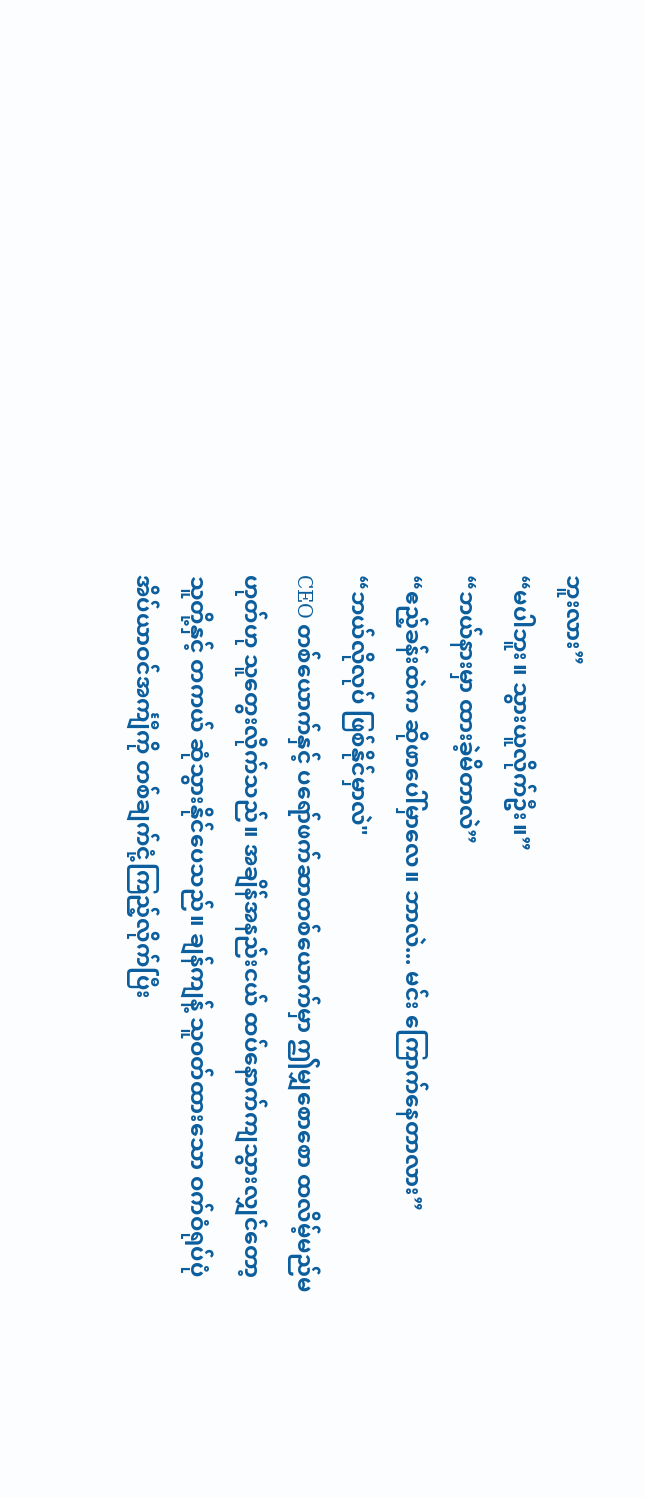ဘူးလား”
“မပါဘူး။ သွားယူလိုက်ဦး။”
“ဘယ်နားမှာ ထားခဲ့မိတာလဲ”
“ဧည့်ခန်းထဲက ဆိုဖာပေါ်မှာလေ။ ဘာလဲ... မင်း ကြောက်နေတာလား”
“ဘယ်လိုလုပ် ဖြစ်နိုင်မှာလဲ"
CEO တစ်ယောက်နှင့် ပရော်ဖက်ဆာတစ်ယောက်မှာ ဤမျှစောစော ထလိမ့်မည်မဟုတ်ဟု သူတွေးလိုက်သည်။ အချိန်အနည်းငယ် ထပ်နောက်ကျသွားလျှင်တော့ သူတို့နှင့် တကယ် ဆုံသွားနိုင်ပေသည်။ ချန်ကျန့် သူဝတ်ထားသော ဝက်ဝံရုပ်ပုံ အိပ်ယာဝင်အင်္ကျီကို တစ်ချက်ငုံ့ကြည့်လိုက်ပြီး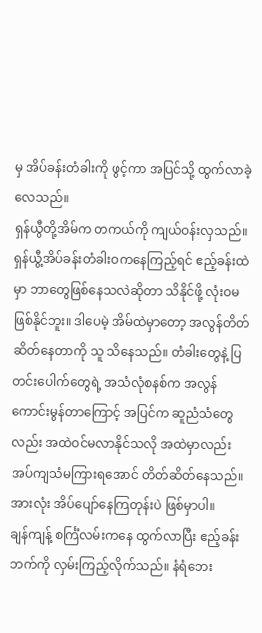မှ အိပ်ခန်းတံခါးကို ဖွင့်ကာ အပြင်သို့ ထွက်လာခဲ့လေသည်။
ရှန်ယွီတို့အိမ်က တကယ်ကို ကျယ်ဝန်းလှသည်။ ရှန်ယွီ့အိပ်ခန်းတံခါးဝကနေကြည့်ရင် ဧည့်ခန်းထဲမှာ ဘာတွေဖြစ်နေသလဲဆိုတာ သိနိုင်ဖို့ လုံးဝမဖြစ်နိုင်ဘူး။ ဒါပေမဲ့ အိမ်ထဲမှာတော့ အလွန်တိတ်ဆိတ်နေတာကို သူ သိနေသည်။ တံခါးတွေနဲ့ ပြတင်းပေါက်တွေရဲ့ အသံလုံစနစ်က အလွန်ကောင်းမွန်တာကြောင့် အပြင်က ဆူညံသံတွေလည်း အထဲဝင်မလာနိုင်သလို အထဲမှာလည်း အပ်ကျသံမကြားရအောင် တိတ်ဆိတ်နေသည်။
အားလုံး အိပ်ပျော်နေကြတုန်းပဲ ဖြစ်မှာပါ။
ချန်ကျန့် စင်္ကြံလမ်းကနေ ထွက်လာပြီး ဧည့်ခန်းဘက်ကို လှမ်းကြည့်လိုက်သည်။ နံရံဘေး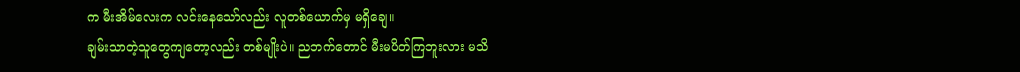က မီးအိမ်လေးက လင်းနေသော်လည်း လူတစ်ယောက်မှ မရှိချေ။
ချမ်းသာတဲ့သူတွေကျတော့လည်း တစ်မျိုးပဲ။ ညဘက်တောင် မီးမပိတ်ကြဘူးလား မသိ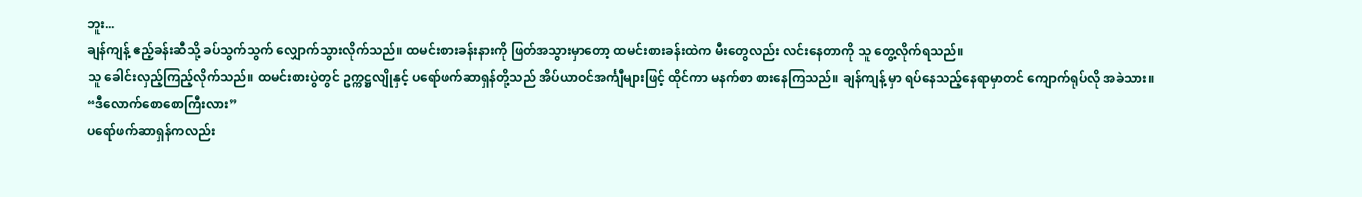ဘူး...
ချန်ကျန့် ဧည့်ခန်းဆီသို့ ခပ်သွက်သွက် လျှောက်သွားလိုက်သည်။ ထမင်းစားခန်းနားကို ဖြတ်အသွားမှာတော့ ထမင်းစားခန်းထဲက မီးတွေလည်း လင်းနေတာကို သူ တွေ့လိုက်ရသည်။
သူ ခေါင်းလှည့်ကြည့်လိုက်သည်။ ထမင်းစားပွဲတွင် ဥက္ကဋ္ဌလျိုနှင့် ပရော်ဖက်ဆာရှန်တို့သည် အိပ်ယာဝင်အင်္ကျီများဖြင့် ထိုင်ကာ မနက်စာ စားနေကြသည်။ ချန်ကျန့် မှာ ရပ်နေသည့်နေရာမှာတင် ကျောက်ရုပ်လို အခဲသား။
“ဒီလောက်စောစောကြီးလား”
ပရော်ဖက်ဆာရှန်ကလည်း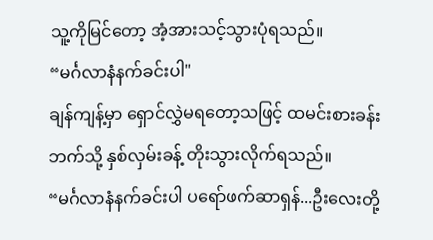သူ့ကိုမြင်တော့ အံ့အားသင့်သွားပုံရသည်။
“မင်္ဂလာနံနက်ခင်းပါ"
ချန်ကျန့်မှာ ရှောင်လွှဲမရတော့သဖြင့် ထမင်းစားခန်းဘက်သို့ နှစ်လှမ်းခန့် တိုးသွားလိုက်ရသည်။
“မင်္ဂလာနံနက်ခင်းပါ ပရော်ဖက်ဆာရှန်...ဦးလေးတို့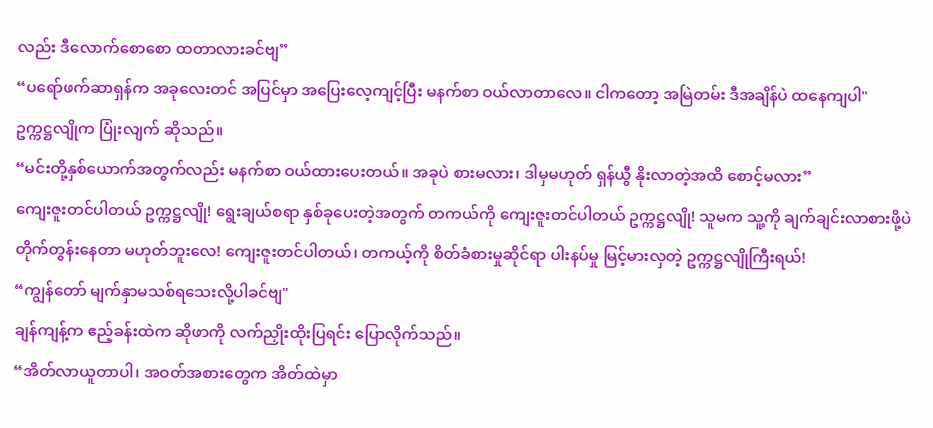လည်း ဒီလောက်စောစော ထတာလားခင်ဗျ”
“ပရော်ဖက်ဆာရှန်က အခုလေးတင် အပြင်မှာ အပြေးလေ့ကျင့်ပြီး မနက်စာ ဝယ်လာတာလေ။ ငါကတော့ အမြဲတမ်း ဒီအချိန်ပဲ ထနေကျပါ"
ဥက္ကဋ္ဌလျိုက ပြုံးလျက် ဆိုသည်။
“မင်းတို့နှစ်ယောက်အတွက်လည်း မနက်စာ ဝယ်ထားပေးတယ်။ အခုပဲ စားမလား၊ ဒါမှမဟုတ် ရှန်ယွီ နိုးလာတဲ့အထိ စောင့်မလား”
ကျေးဇူးတင်ပါတယ် ဥက္ကဋ္ဌလျို! ရွေးချယ်စရာ နှစ်ခုပေးတဲ့အတွက် တကယ်ကို ကျေးဇူးတင်ပါတယ် ဥက္ကဋ္ဌလျို! သူမက သူ့ကို ချက်ချင်းလာစားဖို့ပဲ တိုက်တွန်းနေတာ မဟုတ်ဘူးလေ! ကျေးဇူးတင်ပါတယ်၊ တကယ့်ကို စိတ်ခံစားမှုဆိုင်ရာ ပါးနပ်မှု မြင့်မားလှတဲ့ ဥက္ကဋ္ဌလျိုကြီးရယ်!
“ကျွန်တော် မျက်နှာမသစ်ရသေးလို့ပါခင်ဗျ"
ချန်ကျန့်က ဧည့်ခန်းထဲက ဆိုဖာကို လက်ညှိုးထိုးပြရင်း ပြောလိုက်သည်။
“အိတ်လာယူတာပါ၊ အဝတ်အစားတွေက အိတ်ထဲမှာ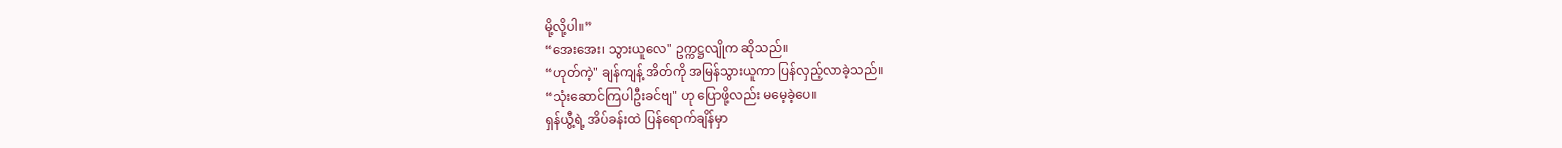မို့လို့ပါ။”
“အေးအေး၊ သွားယူလေ" ဥက္ကဋ္ဌလျိုက ဆိုသည်။
“ဟုတ်ကဲ့" ချန်ကျန့် အိတ်ကို အမြန်သွားယူကာ ပြန်လှည့်လာခဲ့သည်။
“သုံးဆောင်ကြပါဦးခင်ဗျ" ဟု ပြောဖို့လည်း မမေ့ခဲ့ပေ။
ရှန်ယွီ့ရဲ့ အိပ်ခန်းထဲ ပြန်ရောက်ချိန်မှာ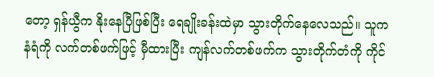တော့ ရှန်ယွီက နိုးနေပြီဖြစ်ပြီး ရေချိုးခန်းထဲမှာ သွားတိုက်နေလေသည်။ သူက နံရံကို လက်တစ်ဖက်ဖြင့် မှီထားပြီး ကျန်လက်တစ်ဖက်က သွားတိုက်တံကို ကိုင်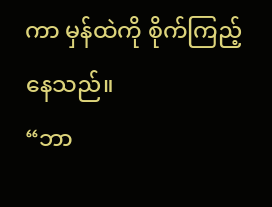ကာ မှန်ထဲကို စိုက်ကြည့်နေသည်။
“ဘာ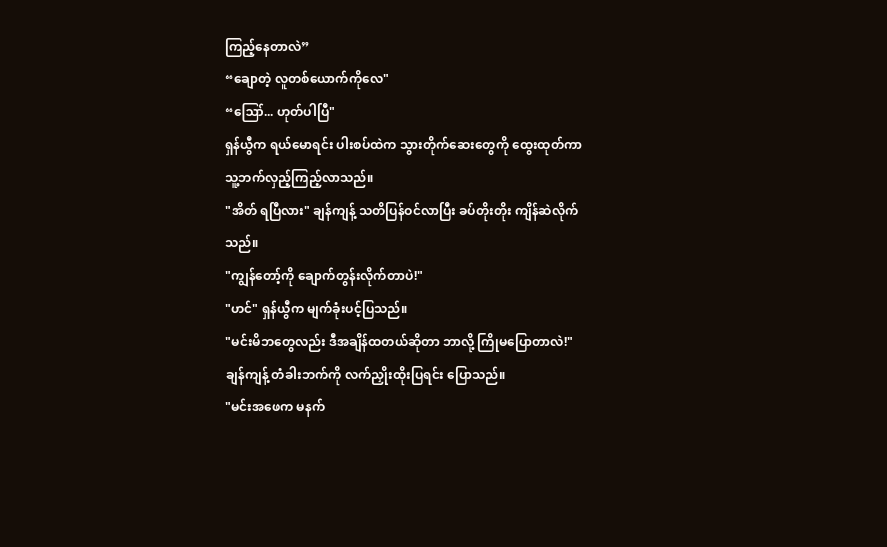ကြည့်နေတာလဲ”
“ချောတဲ့ လူတစ်ယောက်ကိုလေ"
“ဪ... ဟုတ်ပါပြီ"
ရှန်ယွီက ရယ်မောရင်း ပါးစပ်ထဲက သွားတိုက်ဆေးတွေကို ထွေးထုတ်ကာ သူ့ဘက်လှည့်ကြည့်လာသည်။
"အိတ် ရပြီလား" ချန်ကျန့် သတိပြန်ဝင်လာပြီး ခပ်တိုးတိုး ကျိန်ဆဲလိုက်သည်။
"ကျွန်တော့်ကို ချောက်တွန်းလိုက်တာပဲ!"
"ဟင်" ရှန်ယွီက မျက်ခုံးပင့်ပြသည်။
"မင်းမိဘတွေလည်း ဒီအချိန်ထတယ်ဆိုတာ ဘာလို့ ကြိုမပြောတာလဲ!"
ချန်ကျန့် တံခါးဘက်ကို လက်ညှိုးထိုးပြရင်း ပြောသည်။
"မင်းအဖေက မနက်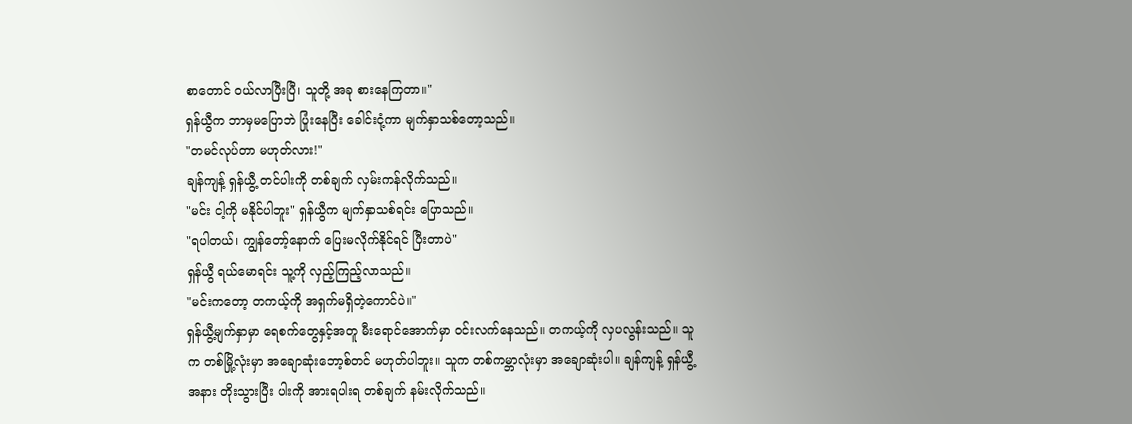စာတောင် ဝယ်လာပြီးပြီ၊ သူတို့ အခု စားနေကြတာ။"
ရှန်ယွီက ဘာမှမပြောဘဲ ပြုံးနေပြီး ခေါင်းငုံ့ကာ မျက်နှာသစ်တော့သည်။
"တမင်လုပ်တာ မဟုတ်လား!"
ချန်ကျန့် ရှန်ယွီ့ တင်ပါးကို တစ်ချက် လှမ်းကန်လိုက်သည်။
"မင်း ငါ့ကို မနိုင်ပါဘူး" ရှန်ယွီက မျက်နှာသစ်ရင်း ပြောသည်။
"ရပါတယ်၊ ကျွန်တော့်နောက် ပြေးမလိုက်နိုင်ရင် ပြီးတာပဲ"
ရှန်ယွီ ရယ်မောရင်း သူ့ကို လှည့်ကြည့်လာသည်။
"မင်းကတော့ တကယ့်ကို အရှက်မရှိတဲ့ကောင်ပဲ။"
ရှန်ယွီ့မျက်နှာမှာ ရေစက်တွေနှင့်အတူ မီးရောင်အောက်မှာ ဝင်းလက်နေသည်။ တကယ့်ကို လှပလွန်းသည်။ သူက တစ်မြို့လုံးမှာ အချောဆုံးဘော့စ်တင် မဟုတ်ပါဘူး။ သူက တစ်ကမ္ဘာလုံးမှာ အချောဆုံးပါ။ ချန်ကျန့် ရှန်ယွီ့အနား တိုးသွားပြီး ပါးကို အားရပါးရ တစ်ချက် နမ်းလိုက်သည်။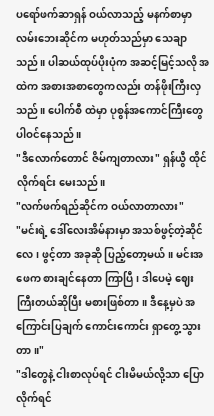ပရော်ဖက်ဆာရှန် ဝယ်လာသည့် မနက်စာမှာ လမ်းဘေးဆိုင်က မဟုတ်သည်မှာ သေချာသည်။ ပါဆယ်ထုပ်ပိုးပုံက အဆင့်မြင့်သလို အထဲက အစားအစာတွေကလည်း တန်ဖိုးကြီးလှသည်။ ပေါက်စီ ထဲမှာ ပုစွန်အကောင်ကြီးတွေ ပါဝင်နေသည်။
"ဒီလောက်တောင် ဇိမ်ကျတာလား" ရှန်ယွီ ထိုင်လိုက်ရင်း မေးသည်။
"လက်ဖက်ရည်ဆိုင်က ဝယ်လာတာလား"
"မင်းရဲ့ ဒေါ်လေးအိမ်နားမှာ အသစ်ဖွင့်တဲ့ဆိုင်လေ၊ ဖွင့်တာ အခုဆို ပြည့်တော့မယ်။ မင်းအဖေက စားချင်နေတာ ကြာပြီ၊ ဒါပေမဲ့ ဈေးကြီးတယ်ဆိုပြီး မစားဖြစ်တာ။ ဒီနေ့မှပဲ အကြောင်းပြချက် ကောင်းကောင်း ရှာတွေ့သွားတာ။"
"ဒါတွေနဲ့ ငါးစာလုပ်ရင် ငါးမိမယ်လို့သာ ပြောလိုက်ရင်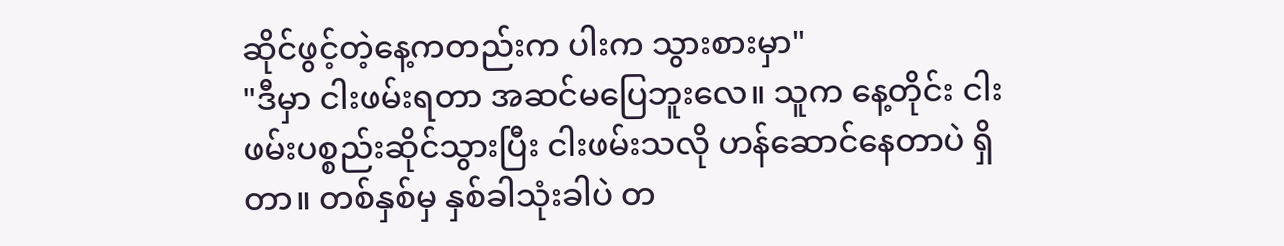ဆိုင်ဖွင့်တဲ့နေ့ကတည်းက ပါးက သွားစားမှာ"
"ဒီမှာ ငါးဖမ်းရတာ အဆင်မပြေဘူးလေ။ သူက နေ့တိုင်း ငါးဖမ်းပစ္စည်းဆိုင်သွားပြီး ငါးဖမ်းသလို ဟန်ဆောင်နေတာပဲ ရှိတာ။ တစ်နှစ်မှ နှစ်ခါသုံးခါပဲ တ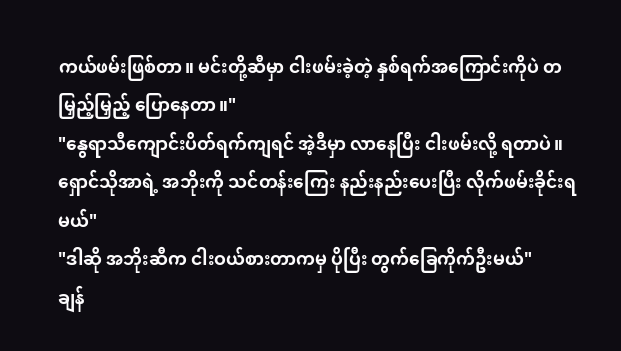ကယ်ဖမ်းဖြစ်တာ။ မင်းတို့ဆီမှာ ငါးဖမ်းခဲ့တဲ့ နှစ်ရက်အကြောင်းကိုပဲ တမြှည့်မြှည့် ပြောနေတာ။"
"နွေရာသီကျောင်းပိတ်ရက်ကျရင် အဲ့ဒီမှာ လာနေပြီး ငါးဖမ်းလို့ ရတာပဲ။ ရှောင်သိုအာရဲ့ အဘိုးကို သင်တန်းကြေး နည်းနည်းပေးပြီး လိုက်ဖမ်းခိုင်းရမယ်"
"ဒါဆို အဘိုးဆီက ငါးဝယ်စားတာကမှ ပိုပြီး တွက်ခြေကိုက်ဦးမယ်"
ချန်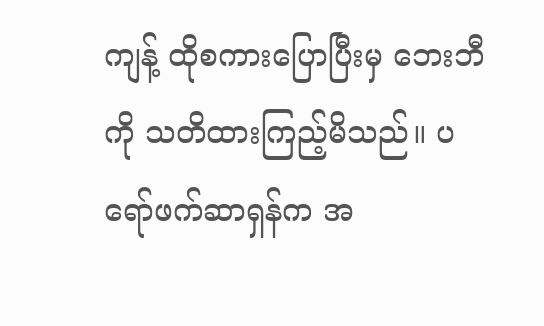ကျန့် ထိုစကားပြောပြီးမှ ဘေးဘီကို သတိထားကြည့်မိသည်။ ပရော်ဖက်ဆာရှန်က အ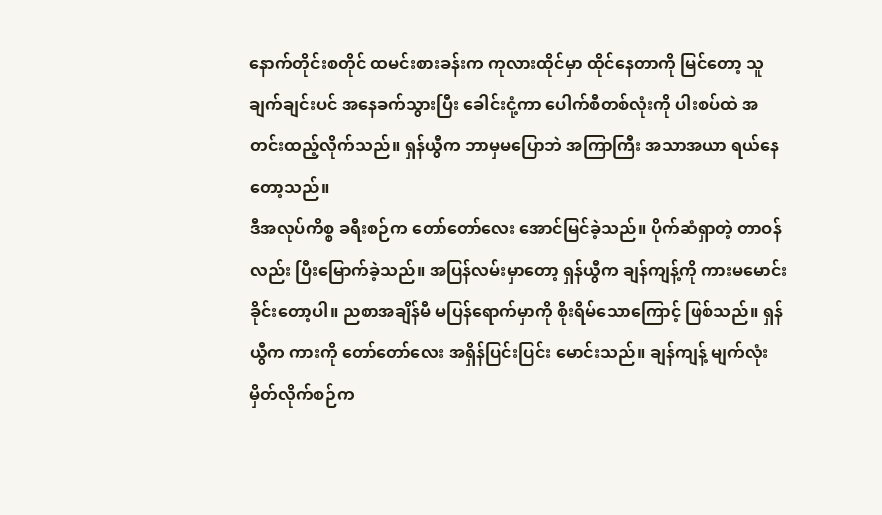နောက်တိုင်းစတိုင် ထမင်းစားခန်းက ကုလားထိုင်မှာ ထိုင်နေတာကို မြင်တော့ သူ ချက်ချင်းပင် အနေခက်သွားပြီး ခေါင်းငုံ့ကာ ပေါက်စီတစ်လုံးကို ပါးစပ်ထဲ အတင်းထည့်လိုက်သည်။ ရှန်ယွီက ဘာမှမပြောဘဲ အကြာကြီး အသာအယာ ရယ်နေတော့သည်။
ဒီအလုပ်ကိစ္စ ခရီးစဉ်က တော်တော်လေး အောင်မြင်ခဲ့သည်။ ပိုက်ဆံရှာတဲ့ တာဝန်လည်း ပြီးမြောက်ခဲ့သည်။ အပြန်လမ်းမှာတော့ ရှန်ယွီက ချန်ကျန့်ကို ကားမမောင်းခိုင်းတော့ပါ။ ညစာအချိန်မီ မပြန်ရောက်မှာကို စိုးရိမ်သောကြောင့် ဖြစ်သည်။ ရှန်ယွီက ကားကို တော်တော်လေး အရှိန်ပြင်းပြင်း မောင်းသည်။ ချန်ကျန့် မျက်လုံးမှိတ်လိုက်စဉ်က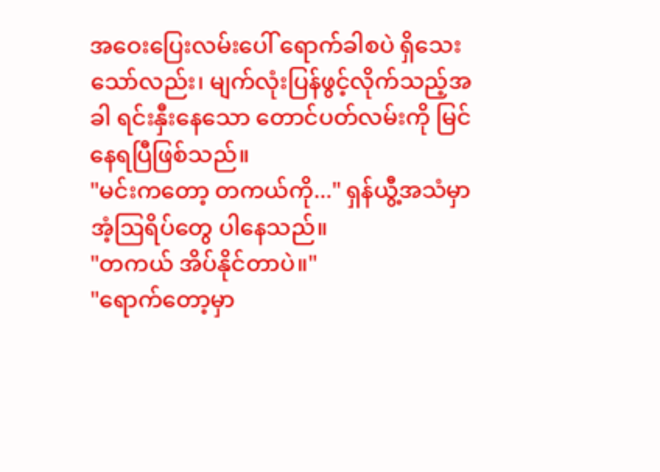အဝေးပြေးလမ်းပေါ် ရောက်ခါစပဲ ရှိသေးသော်လည်း၊ မျက်လုံးပြန်ဖွင့်လိုက်သည့်အခါ ရင်းနှီးနေသော တောင်ပတ်လမ်းကို မြင်နေရပြီဖြစ်သည်။
"မင်းကတော့ တကယ်ကို..." ရှန်ယွီ့အသံမှာ အံ့ဩရိပ်တွေ ပါနေသည်။
"တကယ် အိပ်နိုင်တာပဲ။"
"ရောက်တော့မှာ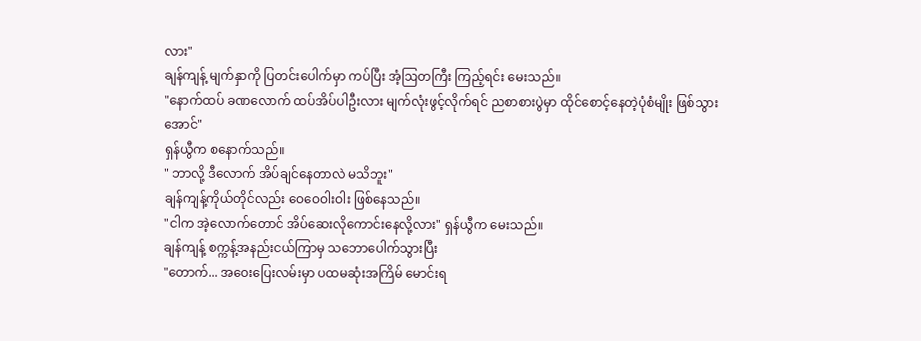လား"
ချန်ကျန့် မျက်နှာကို ပြတင်းပေါက်မှာ ကပ်ပြီး အံ့ဩတကြီး ကြည့်ရင်း မေးသည်။
"နောက်ထပ် ခဏလောက် ထပ်အိပ်ပါဦးလား မျက်လုံးဖွင့်လိုက်ရင် ညစာစားပွဲမှာ ထိုင်စောင့်နေတဲ့ပုံစံမျိုး ဖြစ်သွားအောင်"
ရှန်ယွီက စနောက်သည်။
" ဘာလို့ ဒီလောက် အိပ်ချင်နေတာလဲ မသိဘူး"
ချန်ကျန့်ကိုယ်တိုင်လည်း ဝေဝေဝါးဝါး ဖြစ်နေသည်။
"ငါက အဲ့လောက်တောင် အိပ်ဆေးလိုကောင်းနေလို့လား" ရှန်ယွီက မေးသည်။
ချန်ကျန့် စက္ကန့်အနည်းငယ်ကြာမှ သဘောပေါက်သွားပြီး
"တောက်... အဝေးပြေးလမ်းမှာ ပထမဆုံးအကြိမ် မောင်းရ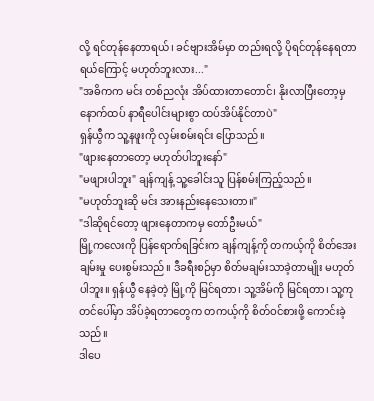လို့ ရင်တုန်နေတာရယ်၊ ခင်ဗျားအိမ်မှာ တည်းရလို့ ပိုရင်တုန်နေရတာရယ်ကြောင့် မဟုတ်ဘူးလား..."
"အဓိကက မင်း တစ်ညလုံး အိပ်ထားတာတောင်၊ နိုးလာပြီးတော့မှ နောက်ထပ် နာရီပေါင်းများစွာ ထပ်အိပ်နိုင်တာပဲ"
ရှန်ယွီက သူ့နဖူးကို လှမ်းစမ်းရင်း ပြောသည်။
"ဖျားနေတာတော့ မဟုတ်ပါဘူးနော်"
"မဖျားပါဘူး" ချန်ကျန့် သူ့ခေါင်းသူ ပြန်စမ်းကြည့်သည်။
"မဟုတ်ဘူးဆို မင်း အားနည်းနေသေးတာ။"
"ဒါဆိုရင်တော့ ဖျားနေတာကမှ တော်ဦးမယ်"
မြို့ကလေးကို ပြန်ရောက်ရခြင်းက ချန်ကျန့်ကို တကယ့်ကို စိတ်အေးချမ်းမှု ပေးစွမ်းသည်။ ဒီခရီးစဉ်မှာ စိတ်မချမ်းသာခဲ့တာမျိုး မဟုတ်ပါဘူး။ ရှန်ယွီ နေခဲ့တဲ့ မြို့ကို မြင်ရတာ၊ သူ့အိမ်ကို မြင်ရတာ၊ သူ့ကုတင်ပေါ်မှာ အိပ်ခဲ့ရတာတွေက တကယ့်ကို စိတ်ဝင်စားဖို့ ကောင်းခဲ့သည်။
ဒါပေ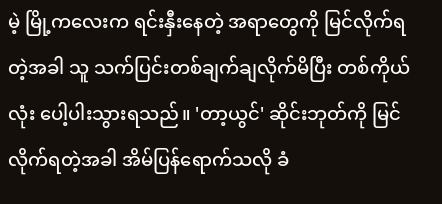မဲ့ မြို့ကလေးက ရင်းနှီးနေတဲ့ အရာတွေကို မြင်လိုက်ရတဲ့အခါ သူ သက်ပြင်းတစ်ချက်ချလိုက်မိပြီး တစ်ကိုယ်လုံး ပေါ့ပါးသွားရသည်။ 'တာ့ယွင်' ဆိုင်းဘုတ်ကို မြင်လိုက်ရတဲ့အခါ အိမ်ပြန်ရောက်သလို ခံ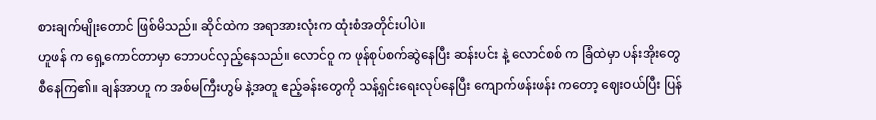စားချက်မျိုးတောင် ဖြစ်မိသည်။ ဆိုင်ထဲက အရာအားလုံးက ထုံးစံအတိုင်းပါပဲ။
ဟူဖန် က ရှေ့ကောင်တာမှာ ဘောပင်လှည့်နေသည်။ လောင်ဝူ က ဖုန်စုပ်စက်ဆွဲနေပြီး ဆန်းပင်း နဲ့ လောင်စစ် က ခြံထဲမှာ ပန်းအိုးတွေ စီနေကြ၏။ ချန်အာဟူ က အစ်မကြီးဟွမ် နဲ့အတူ ဧည့်ခန်းတွေကို သန့်ရှင်းရေးလုပ်နေပြီး ကျောက်ဖန်းဖန်း ကတော့ ဈေးဝယ်ပြီး ပြန်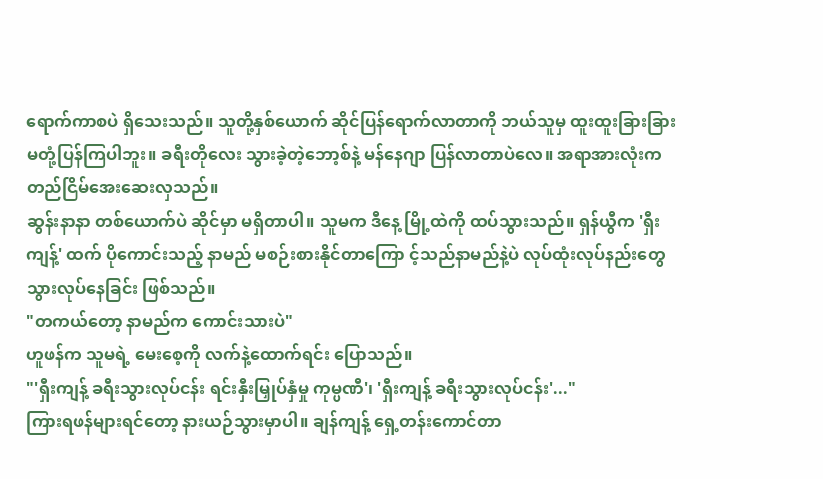ရောက်ကာစပဲ ရှိသေးသည်။ သူတို့နှစ်ယောက် ဆိုင်ပြန်ရောက်လာတာကို ဘယ်သူမှ ထူးထူးခြားခြား မတုံ့ပြန်ကြပါဘူး။ ခရီးတိုလေး သွားခဲ့တဲ့ဘော့စ်နဲ့ မန်နေဂျာ ပြန်လာတာပဲလေ။ အရာအားလုံးက တည်ငြိမ်အေးဆေးလှသည်။
ဆွန်းနာနာ တစ်ယောက်ပဲ ဆိုင်မှာ မရှိတာပါ။ သူမက ဒီနေ့ မြို့ထဲကို ထပ်သွားသည်။ ရှန်ယွီက 'ရှီးကျန့်' ထက် ပိုကောင်းသည့် နာမည် မစဉ်းစားနိုင်တာကြော င့်သည်နာမည်နဲ့ပဲ လုပ်ထုံးလုပ်နည်းတွေ သွားလုပ်နေခြင်း ဖြစ်သည်။
"တကယ်တော့ နာမည်က ကောင်းသားပဲ"
ဟူဖန်က သူမရဲ့ မေးစေ့ကို လက်နဲ့ထောက်ရင်း ပြောသည်။
"'ရှီးကျန့် ခရီးသွားလုပ်ငန်း ရင်းနှီးမြှုပ်နှံမှု ကုမ္ပဏီ'၊ 'ရှီးကျန့် ခရီးသွားလုပ်ငန်း'..."
ကြားရဖန်များရင်တော့ နားယဉ်သွားမှာပါ။ ချန်ကျန့် ရှေ့တန်းကောင်တာ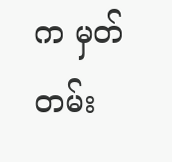က မှတ်တမ်း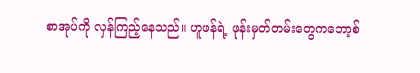စာအုပ်ကို လှန်ကြည့်နေသည်။ ဟူဖန်ရဲ့ ဖုန်းမှတ်တမ်းတွေကဘော့စ်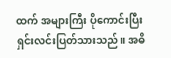ထက် အများကြီး ပိုကောင်းပြီး ရှင်းလင်းပြတ်သားသည်။ အဓိ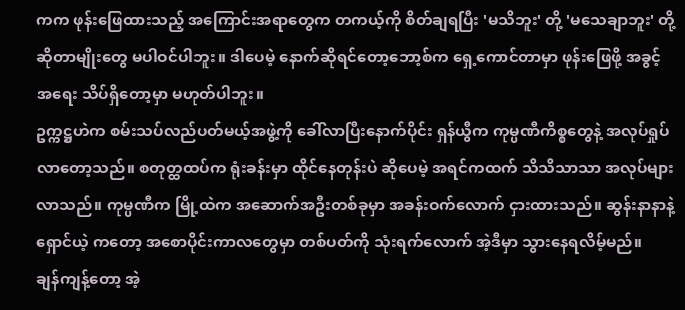ကက ဖုန်းဖြေထားသည့် အကြောင်းအရာတွေက တကယ့်ကို စိတ်ချရပြီး 'မသိဘူး' တို့ 'မသေချာဘူး' တို့ ဆိုတာမျိုးတွေ မပါဝင်ပါဘူး။ ဒါပေမဲ့ နောက်ဆိုရင်တော့ဘော့စ်က ရှေ့ကောင်တာမှာ ဖုန်းဖြေဖို့ အခွင့်အရေး သိပ်ရှိတော့မှာ မဟုတ်ပါဘူး။
ဥက္ကဋ္ဌဟဲက စမ်းသပ်လည်ပတ်မယ့်အဖွဲ့ကို ခေါ်လာပြီးနောက်ပိုင်း ရှန်ယွီက ကုမ္ပဏီကိစ္စတွေနဲ့ အလုပ်ရှုပ်လာတော့သည်။ စတုတ္ထထပ်က ရုံးခန်းမှာ ထိုင်နေတုန်းပဲ ဆိုပေမဲ့ အရင်ကထက် သိသိသာသာ အလုပ်များလာသည်။ ကုမ္ပဏီက မြို့ထဲက အဆောက်အဦးတစ်ခုမှာ အခန်းဝက်လောက် ငှားထားသည်။ ဆွန်းနာနာနဲ့ ရှောင်ယဲ့ ကတော့ အစောပိုင်းကာလတွေမှာ တစ်ပတ်ကို သုံးရက်လောက် အဲ့ဒီမှာ သွားနေရလိမ့်မည်။
ချန်ကျန့်တော့ အဲ့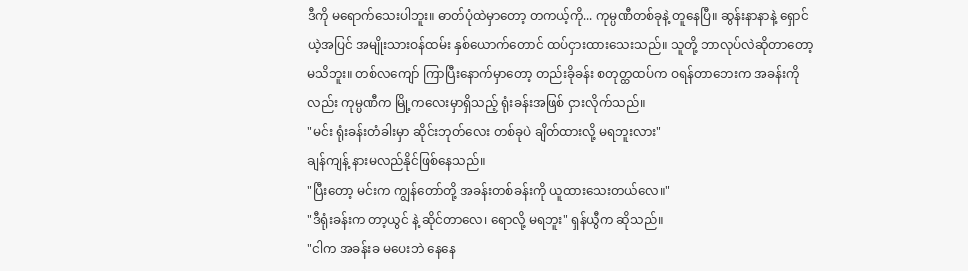ဒီကို မရောက်သေးပါဘူး။ ဓာတ်ပုံထဲမှာတော့ တကယ့်ကို... ကုမ္ပဏီတစ်ခုနဲ့ တူနေပြီ။ ဆွန်းနာနာနဲ့ ရှောင်ယဲ့အပြင် အမျိုးသားဝန်ထမ်း နှစ်ယောက်တောင် ထပ်ငှားထားသေးသည်။ သူတို့ ဘာလုပ်လဲဆိုတာတော့ မသိဘူး။ တစ်လကျော် ကြာပြီးနောက်မှာတော့ တည်းခိုခန်း စတုတ္ထထပ်က ဝရန်တာဘေးက အခန်းကိုလည်း ကုမ္ပဏီက မြို့ကလေးမှာရှိသည့် ရုံးခန်းအဖြစ် ငှားလိုက်သည်။
"မင်း ရုံးခန်းတံခါးမှာ ဆိုင်းဘုတ်လေး တစ်ခုပဲ ချိတ်ထားလို့ မရဘူးလား"
ချန်ကျန့် နားမလည်နိုင်ဖြစ်နေသည်။
"ပြီးတော့ မင်းက ကျွန်တော်တို့ အခန်းတစ်ခန်းကို ယူထားသေးတယ်လေ။"
"ဒီရုံးခန်းက တာ့ယွင် နဲ့ ဆိုင်တာလေ၊ ရောလို့ မရဘူး" ရှန်ယွီက ဆိုသည်။
"ငါက အခန်းခ မပေးဘဲ နေနေ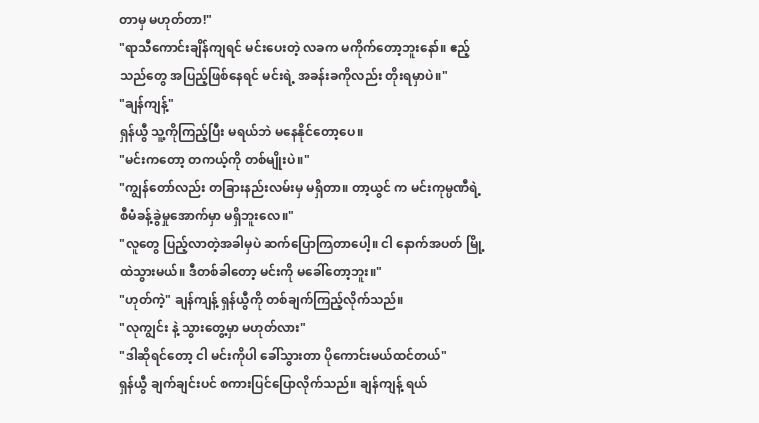တာမှ မဟုတ်တာ!"
"ရာသီကောင်းချိန်ကျရင် မင်းပေးတဲ့ လခက မကိုက်တော့ဘူးနော်။ ဧည့်သည်တွေ အပြည့်ဖြစ်နေရင် မင်းရဲ့ အခန်းခကိုလည်း တိုးရမှာပဲ။"
"ချန်ကျန့်"
ရှန်ယွီ သူ့ကိုကြည့်ပြီး မရယ်ဘဲ မနေနိုင်တော့ပေ။
"မင်းကတော့ တကယ့်ကို တစ်မျိုးပဲ။"
"ကျွန်တော်လည်း တခြားနည်းလမ်းမှ မရှိတာ။ တာ့ယွင် က မင်းကုမ္ပဏီရဲ့ စီမံခန့်ခွဲမှုအောက်မှာ မရှိဘူးလေ။"
"လူတွေ ပြည့်လာတဲ့အခါမှပဲ ဆက်ပြောကြတာပေါ့။ ငါ နောက်အပတ် မြို့ထဲသွားမယ်။ ဒီတစ်ခါတော့ မင်းကို မခေါ်တော့ဘူး။"
"ဟုတ်ကဲ့" ချန်ကျန့် ရှန်ယွီကို တစ်ချက်ကြည့်လိုက်သည်။
"လုကျွင်း နဲ့ သွားတွေ့မှာ မဟုတ်လား"
"ဒါဆိုရင်တော့ ငါ မင်းကိုပါ ခေါ်သွားတာ ပိုကောင်းမယ်ထင်တယ်"
ရှန်ယွီ ချက်ချင်းပင် စကားပြင်ပြောလိုက်သည်။ ချန်ကျန့် ရယ်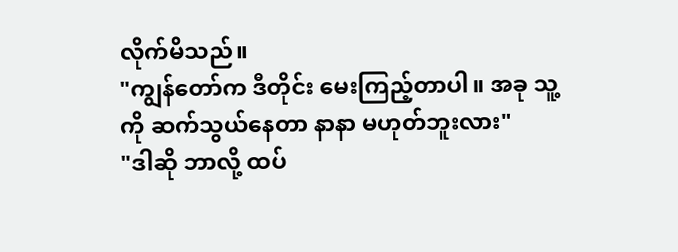လိုက်မိသည်။
"ကျွန်တော်က ဒီတိုင်း မေးကြည့်တာပါ။ အခု သူ့ကို ဆက်သွယ်နေတာ နာနာ မဟုတ်ဘူးလား"
"ဒါဆို ဘာလို့ ထပ်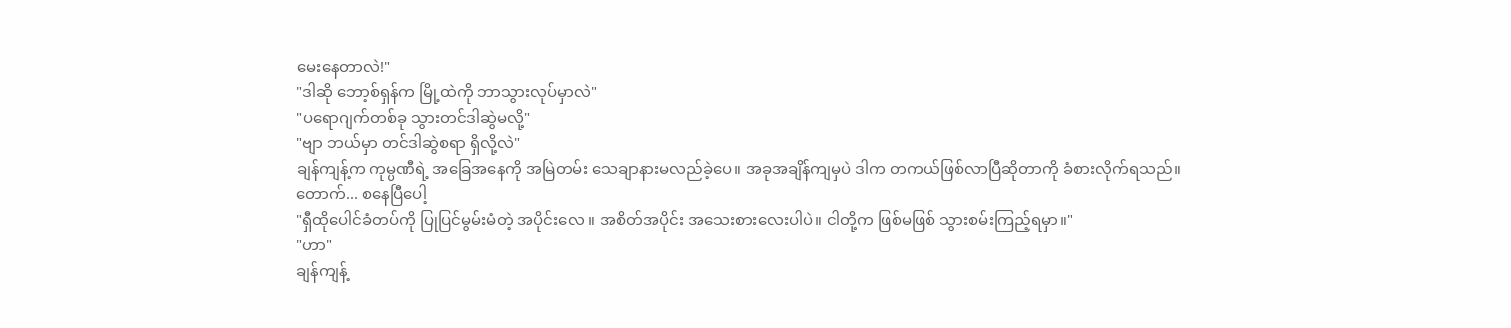မေးနေတာလဲ!"
"ဒါဆို ဘော့စ်ရှန်က မြို့ထဲကို ဘာသွားလုပ်မှာလဲ"
"ပရောဂျက်တစ်ခု သွားတင်ဒါဆွဲမလို့"
"ဗျာ ဘယ်မှာ တင်ဒါဆွဲစရာ ရှိလို့လဲ"
ချန်ကျန့်က ကုမ္ပဏီရဲ့ အခြေအနေကို အမြဲတမ်း သေချာနားမလည်ခဲ့ပေ။ အခုအချိန်ကျမှပဲ ဒါက တကယ်ဖြစ်လာပြီဆိုတာကို ခံစားလိုက်ရသည်။
တောက်... စနေပြီပေါ့
"ရှီထိုပေါင်ခံတပ်ကို ပြုပြင်မွမ်းမံတဲ့ အပိုင်းလေ ။ အစိတ်အပိုင်း အသေးစားလေးပါပဲ။ ငါတို့က ဖြစ်မဖြစ် သွားစမ်းကြည့်ရမှာ။"
"ဟာ"
ချန်ကျန့်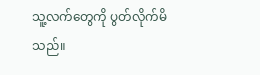သူ့လက်တွေကို ပွတ်လိုက်မိသည်။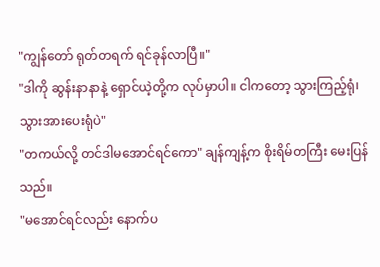"ကျွန်တော် ရုတ်တရက် ရင်ခုန်လာပြီ။"
"ဒါကို ဆွန်းနာနာနဲ့ ရှောင်ယဲ့တို့က လုပ်မှာပါ။ ငါကတော့ သွားကြည့်ရုံ၊ သွားအားပေးရုံပဲ"
"တကယ်လို့ တင်ဒါမအောင်ရင်ကော" ချန်ကျန့်က စိုးရိမ်တကြီး မေးပြန်သည်။
"မအောင်ရင်လည်း နောက်ပ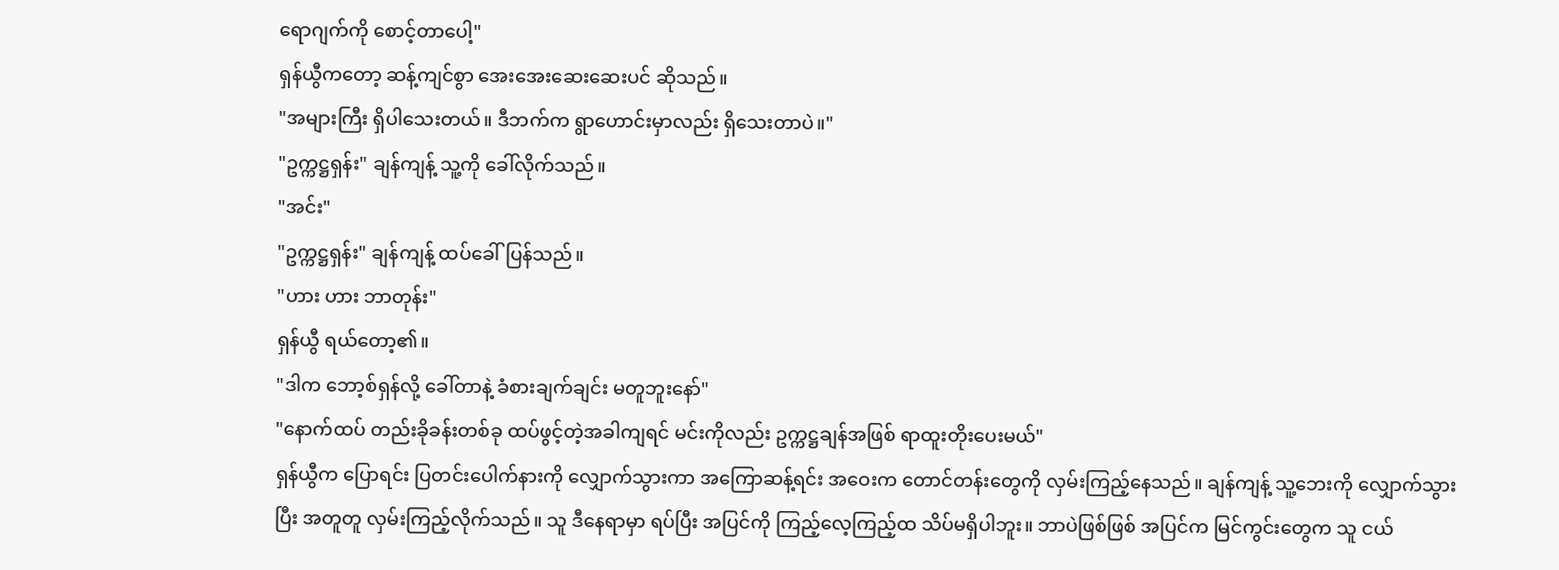ရောဂျက်ကို စောင့်တာပေါ့"
ရှန်ယွီကတော့ ဆန့်ကျင်စွာ အေးအေးဆေးဆေးပင် ဆိုသည်။
"အများကြီး ရှိပါသေးတယ်။ ဒီဘက်က ရွာဟောင်းမှာလည်း ရှိသေးတာပဲ။"
"ဥက္ကဋ္ဌရှန်း" ချန်ကျန့် သူ့ကို ခေါ်လိုက်သည်။
"အင်း"
"ဥက္ကဋ္ဌရှန်း" ချန်ကျန့် ထပ်ခေါ်ပြန်သည်။
"ဟား ဟား ဘာတုန်း"
ရှန်ယွီ ရယ်တော့၏။
"ဒါက ဘော့စ်ရှန်လို့ ခေါ်တာနဲ့ ခံစားချက်ချင်း မတူဘူးနော်"
"နောက်ထပ် တည်းခိုခန်းတစ်ခု ထပ်ဖွင့်တဲ့အခါကျရင် မင်းကိုလည်း ဥက္ကဋ္ဌချန်အဖြစ် ရာထူးတိုးပေးမယ်"
ရှန်ယွီက ပြောရင်း ပြတင်းပေါက်နားကို လျှောက်သွားကာ အကြောဆန့်ရင်း အဝေးက တောင်တန်းတွေကို လှမ်းကြည့်နေသည်။ ချန်ကျန့် သူ့ဘေးကို လျှောက်သွားပြီး အတူတူ လှမ်းကြည့်လိုက်သည်။ သူ ဒီနေရာမှာ ရပ်ပြီး အပြင်ကို ကြည့်လေ့ကြည့်ထ သိပ်မရှိပါဘူး။ ဘာပဲဖြစ်ဖြစ် အပြင်က မြင်ကွင်းတွေက သူ ငယ်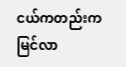ငယ်ကတည်းက မြင်လာ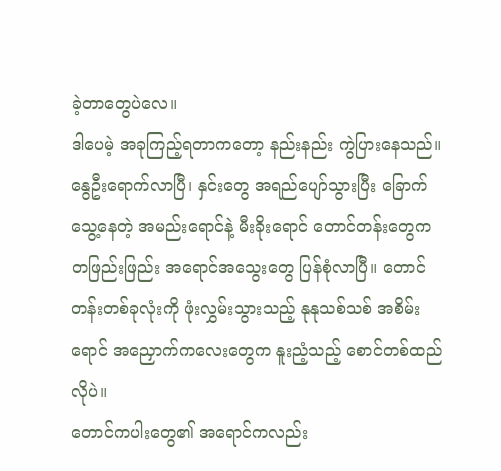ခဲ့တာတွေပဲလေ။
ဒါပေမဲ့ အခုကြည့်ရတာကတော့ နည်းနည်း ကွဲပြားနေသည်။ နွေဦးရောက်လာပြီ၊ နှင်းတွေ အရည်ပျော်သွားပြီး ခြောက်သွေ့နေတဲ့ အမည်းရောင်နဲ့ မီးခိုးရောင် တောင်တန်းတွေက တဖြည်းဖြည်း အရောင်အသွေးတွေ ပြန်စုံလာပြီ။ တောင်တန်းတစ်ခုလုံးကို ဖုံးလွှမ်းသွားသည့် နုနုသစ်သစ် အစိမ်းရောင် အညှောက်ကလေးတွေက နူးညံ့သည့် စောင်တစ်ထည်လိုပဲ။
တောင်ကပါးတွေ၏ အရောင်ကလည်း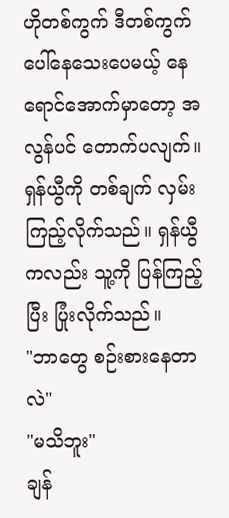ဟိုတစ်ကွက် ဒီတစ်ကွက် ပေါ်နေသေးပေမယ့် နေရောင်အောက်မှာတော့ အလွန်ပင် တောက်ပလျက်။ ရှန်ယွီကို တစ်ချက် လှမ်းကြည့်လိုက်သည်။ ရှန်ယွီကလည်း သူ့ကို ပြန်ကြည့်ပြီး ပြုံးလိုက်သည်။
"ဘာတွေ စဉ်းစားနေတာလဲ"
"မသိဘူး"
ချန်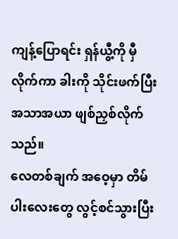ကျန့်ပြောရင်း ရှန်ယွီ့ကို မှီလိုက်ကာ ခါးကို သိုင်းဖက်ပြီး အသာအယာ ဖျစ်ညှစ်လိုက်သည်။
လေတစ်ချက် အဝေ့မှာ တိမ်ပါးလေးတွေ လွင့်စင်သွားပြီး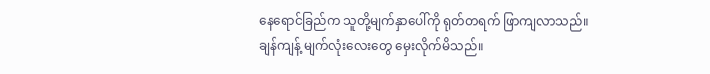နေရောင်ခြည်က သူတို့မျက်နှာပေါ်ကို ရုတ်တရက် ဖြာကျလာသည်။ ချန်ကျန့် မျက်လုံးလေးတွေ မှေးလိုက်မိသည်။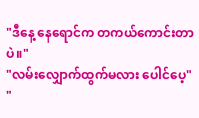"ဒီနေ့ နေရောင်က တကယ်ကောင်းတာပဲ။"
"လမ်းလျှောက်ထွက်မလား ပေါင်ပေ့"
"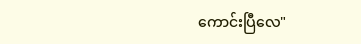ကောင်းပြီလေ"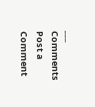___
Comments
Post a Comment